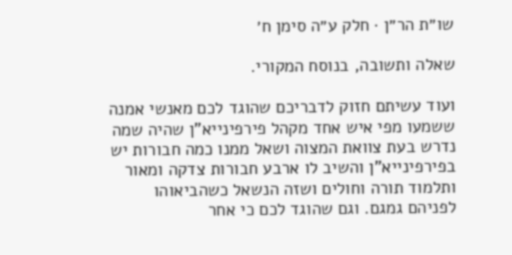שו״ת הר״ן · חלק ע״ה סימן ח׳

שאלה ותשובה, בנוסח המקורי.

ועוד עשיתם חזוק לדבריכם שהוגד לכם מאנשי אמנה ששמעו מפי איש אחד מקהל פירפינייא"ן שהיה שמה נדרש בעת צוואת המצוה ושאל ממנו כמה חבורות יש בפירפינייא"ן והשיב לו ארבע חבורות צדקה ומאור ותלמוד תורה וחולים ושזה הנשאל כשהביאוהו לפניהם גמגם. וגם שהוגד לכם כי אחר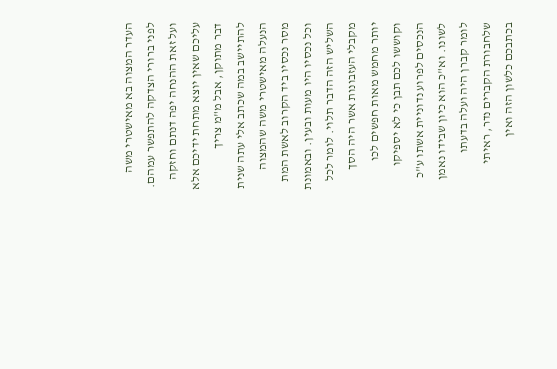העדר המצוה בא מאישטרי משה לפני ברורי הצדקה להתפשר עמהם. ועל זאת ההנחה יפה דנתם וחזקה עליכם שאין יוצא מתחת ידיכם אלא דבר מתוקן, אבל מ"מ צריך להתיישב במה שכתב אלי עתה שנית הנעלה מאישטרי משה שהמצוה מסר נכסיו ביד הקרוב לאשת המת וכל נכסיו היו מעות ובעין. ובאמונת השליש הזה הדבר תלוי. לומר לכל מקבלי העזבונות אשר היה הסך יותר מחמש מאות חפשים לכו וקוששו לכם תבן כי לא יספיקו הנכסים לפרוע נדוניית אשתו ע"כ לשונו. וא"כ הוא כיון שבידו נאמן לומר קברן היה ועלה בדעתו שלחבורת הקברים נדר, ראיתי בכתבכם כלשון הזה ואין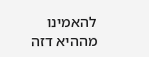להאמינו מההיא דזה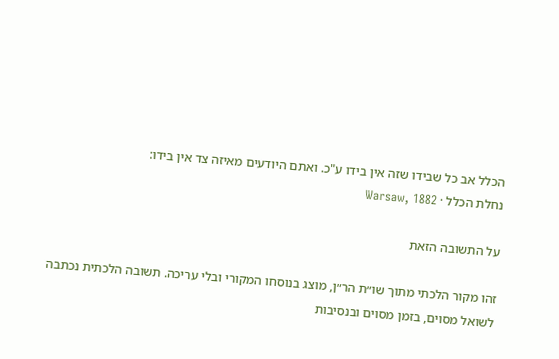הכלל אב כל שבידו שזה אין בידו ע"כ. ואתם היודעים מאיזה צד אין בידו:
נחלת הכלל · Warsaw, 1882

על התשובה הזאת

זהו מקור הלכתי מתוך שו״ת הר״ן, מוצג בנוסחו המקורי ובלי עריכה. תשובה הלכתית נכתבה לשואל מסוים, בזמן מסוים ובנסיבות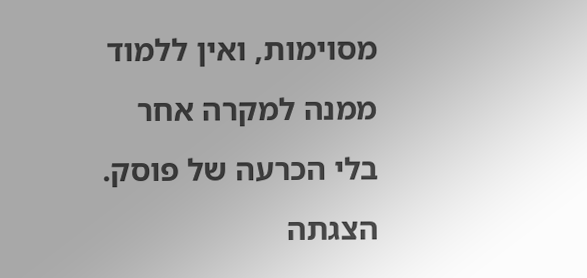מסוימות, ואין ללמוד ממנה למקרה אחר בלי הכרעה של פוסק. הצגתה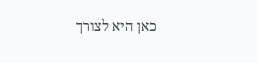כאן היא לצורך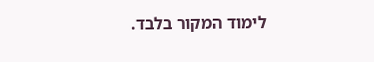לימוד המקור בלבד.